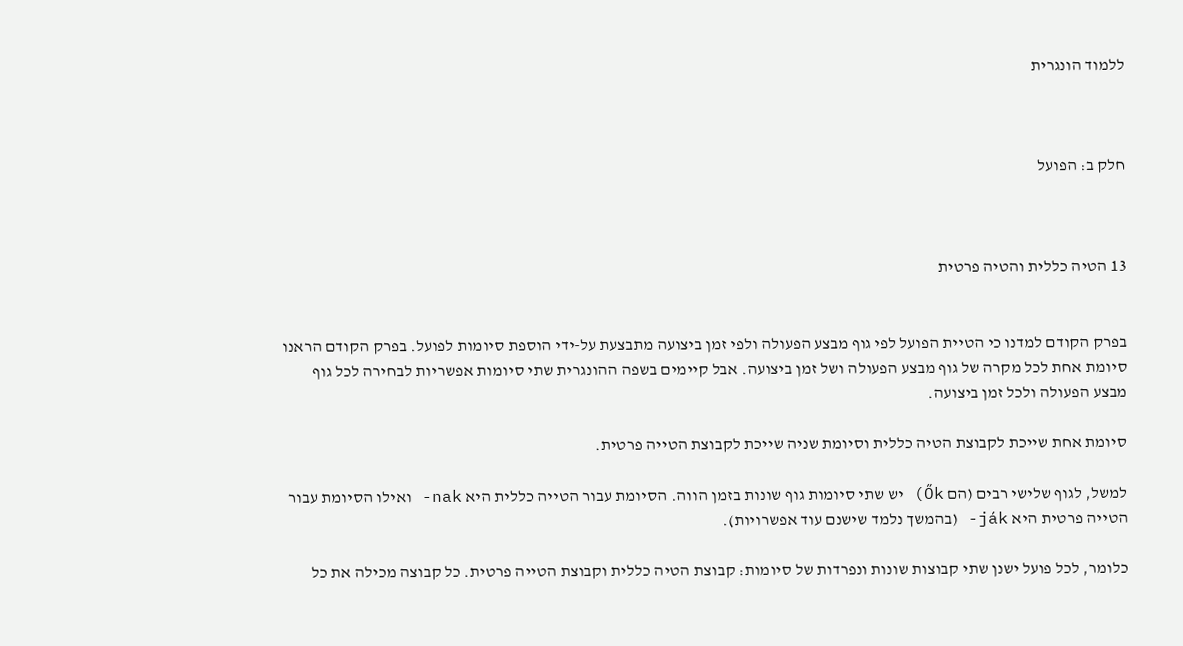ללמוד הונגרית



חלק ב: הפועל



13 הטיה כללית והטיה פרטית


בפרק הקודם למדנו כי הטיית הפועל לפי גוף מבצע הפעולה ולפי זמן ביצועה מתבצעת על-ידי הוספת סיומות לפועל. בפרק הקודם הראנו סיומת אחת לכל מקרה של גוף מבצע הפעולה ושל זמן ביצועה. אבל קיימים בשפה ההונגרית שתי סיומות אפשריות לבחירה לכל גוף מבצע הפעולה ולכל זמן ביצועה.

סיומת אחת שייכת לקבוצת הטיה כללית וסיומת שניה שייכת לקבוצת הטייה פרטית.

למשל, לגוף שלישי רבים (הם Ők) יש שתי סיומות גוף שונות בזמן הווה. הסיומת עבור הטייה כללית היא nak- ואילו הסיומת עבור הטייה פרטית היא ják- (בהמשך נלמד שישנם עוד אפשרויות).

כלומר, לכל פועל ישנן שתי קבוצות שונות ונפרדות של סיומות: קבוצת הטיה כללית וקבוצת הטייה פרטית. כל קבוצה מכילה את כל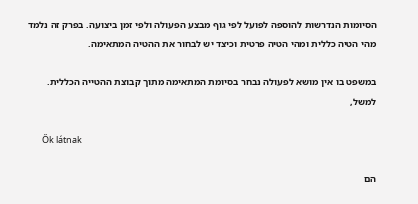הסיומות הנדרשות להוספה לפועל לפי גוף מבצע הפעולה ולפי זמן ביצועה. בפרק זה נלמד מהי הטיה כללית ומהי הטיה פרטית וכיצד יש לבחור את ההטיה המתאימה.

במשפט בו אין מושא לפעולה נבחר בסיומת המתאימה מתוך קבוצת ההטייה הכללית. למשל,

       Ők látnak

הם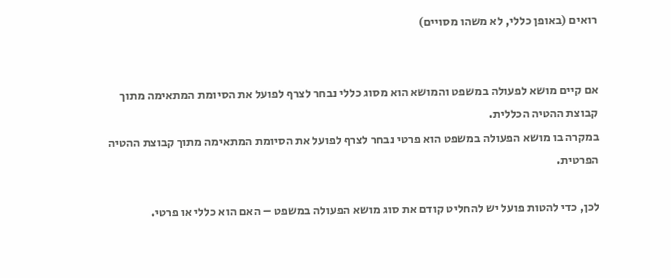רואים (באופן כללי, לא משהו מסויים)


אם קיים מושא לפעולה במשפט והמושא הוא מסוג כללי נבחר לצרף לפועל את הסיומת המתאימה מתוך קבוצת ההטיה הכללית.
במקרה בו מושא הפעולה במשפט הוא פרטי נבחר לצרף לפועל את הסיומת המתאימה מתוך קבוצת ההטיה הפרטית.

לכן, כדי להטות פועל יש להחליט קודם את סוג מושא הפעולה במשפט – האם הוא כללי או פרטי.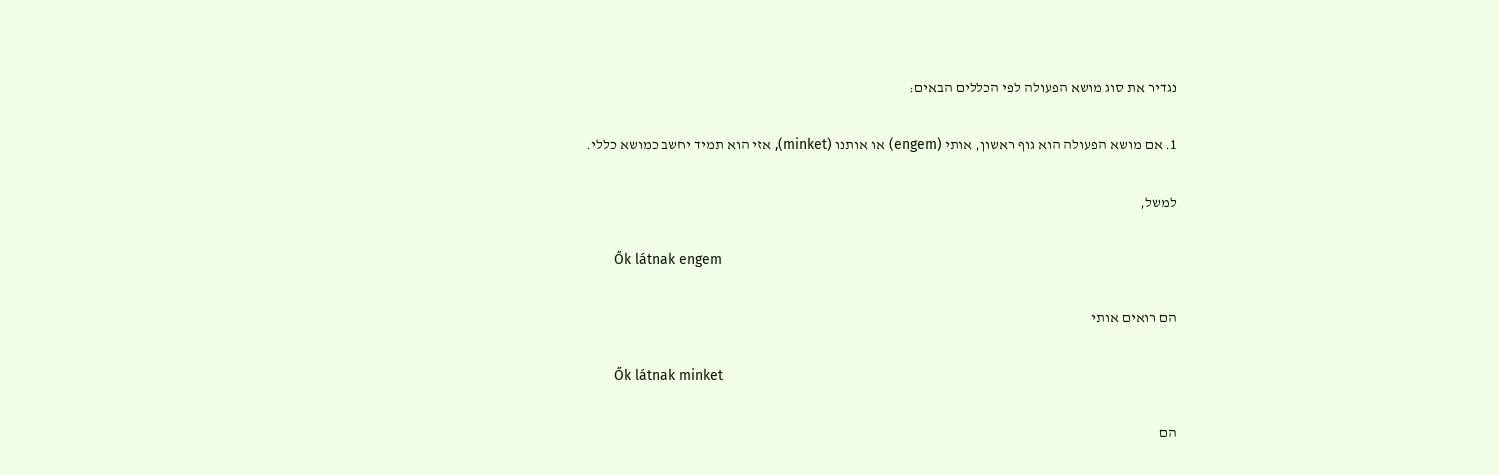נגדיר את סוג מושא הפעולה לפי הכללים הבאים:

1. אם מושא הפעולה הוא גוף ראשון, אותי (engem) או אותנו (minket), אזי הוא תמיד יחשב כמושא כללי.

למשל,

       Ők látnak engem

הם רואים אותי

       Ők látnak minket

הם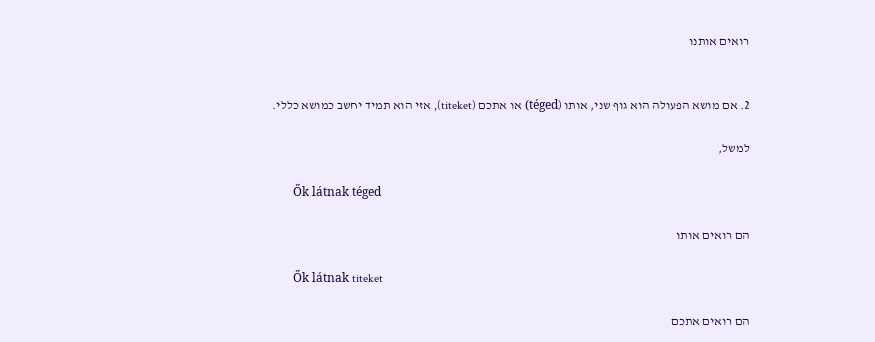רואים אותנו


2. אם מושא הפעולה הוא גוף שני, אותו (téged) או אתכם (titeket), אזי הוא תמיד יחשב כמושא כללי.

למשל,

       Ők látnak téged

הם רואים אותו

       Ők látnak titeket

הם רואים אתכם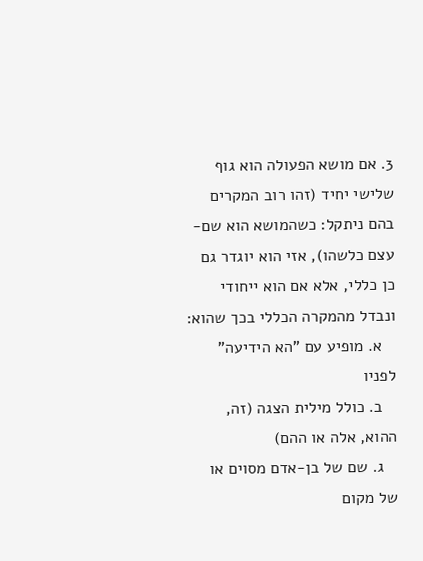3. אם מושא הפעולה הוא גוף שלישי יחיד (זהו רוב המקרים בהם ניתקל: כשהמושא הוא שם-עצם כלשהו), אזי הוא יוגדר גם כן כללי, אלא אם הוא ייחודי ונבדל מהמקרה הכללי בכך שהוא:
   א. מופיע עם "הא הידיעה" לפניו
   ב. כולל מילית הצגה (זה, ההוא, אלה או ההם)
   ג. שם של בן-אדם מסוים או של מקום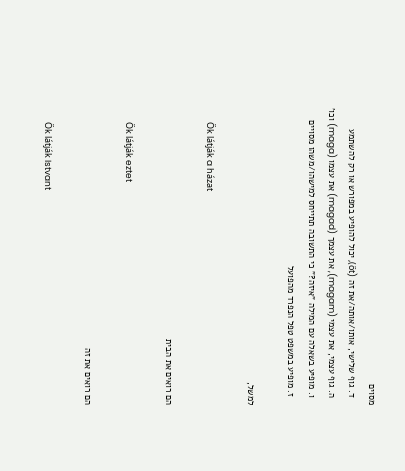מסוים
   ד. גוף שלישי, אותו/אותה/את זה (őt), יכול להופיע במפורש או רק להשתמע
   ה. גוף עצמי, את עצמי (magam), את עצמך (magad) את עצמו (maga) וכו'
   ו. מופיע בשאלה עם המילה "איזה?" כי התשובה תתייחס למישהו/משהו מסויים
   ז. מופיע במשפט טפל הנפרד מהפועל

למשל,

       Ők látják a házat

הם רואים את הבית

       Ők látják eztet

הם רואים את זה

       Ők látják Istvant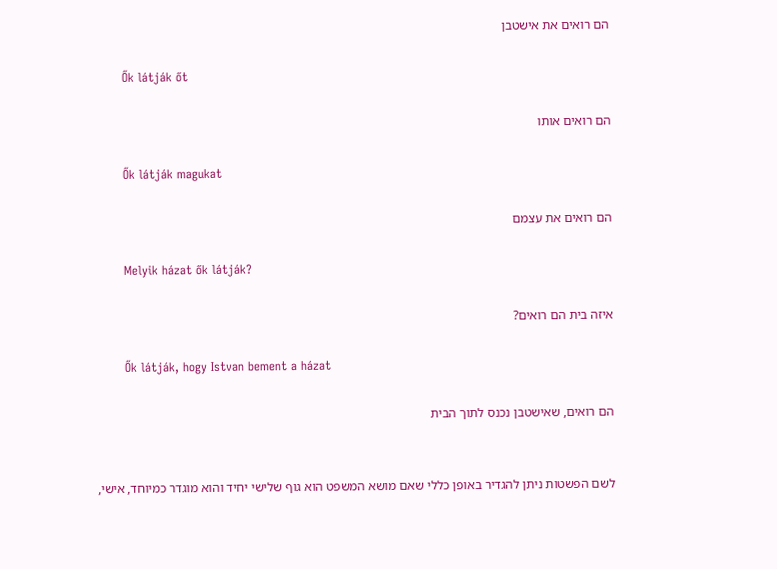הם רואים את אישטבן

       Ők látják őt

הם רואים אותו

       Ők látják magukat

הם רואים את עצמם

       Melyik házat ők látják?

איזה בית הם רואים?

       Ők látják, hogy Istvan bement a házat

הם רואים, שאישטבן נכנס לתוך הבית


לשם הפשטות ניתן להגדיר באופן כללי שאם מושא המשפט הוא גוף שלישי יחיד והוא מוגדר כמיוחד, אישי,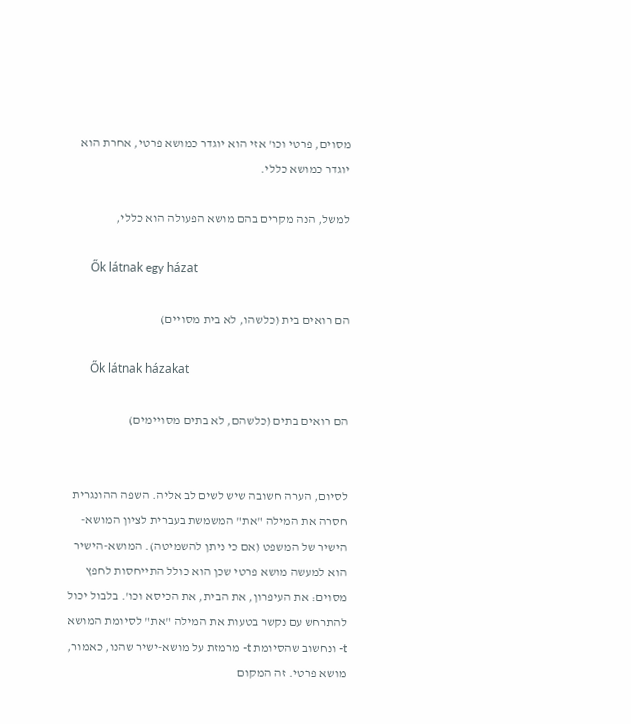מסוים, פרטי וכו' אזי הוא יוגדר כמושא פרטי, אחרת הוא יוגדר כמושא כללי.

למשל, הנה מקרים בהם מושא הפעולה הוא כללי,

       Ők látnak egy házat

הם רואים בית (כלשהו, לא בית מסויים)

       Ők látnak házakat

הם רואים בתים (כלשהם, לא בתים מסויימים)


לסיום, הערה חשובה שיש לשים לב אליה. השפה ההונגרית חסרה את המילה "את" המשמשת בעברית לציון המושא-הישיר של המשפט (אם כי ניתן להשמיטה). המושא-הישיר הוא למעשה מושא פרטי שכן הוא כולל התייחסות לחפץ מסוים: את העיפרון, את הבית, את הכיסא וכו'. בלבול יכול להתרחש עם נקשר בטעות את המילה "את" לסיומת המושא t- ונחשוב שהסיומת t- מרמזת על מושא-ישיר שהנו, כאמור, מושא פרטי. זה המקום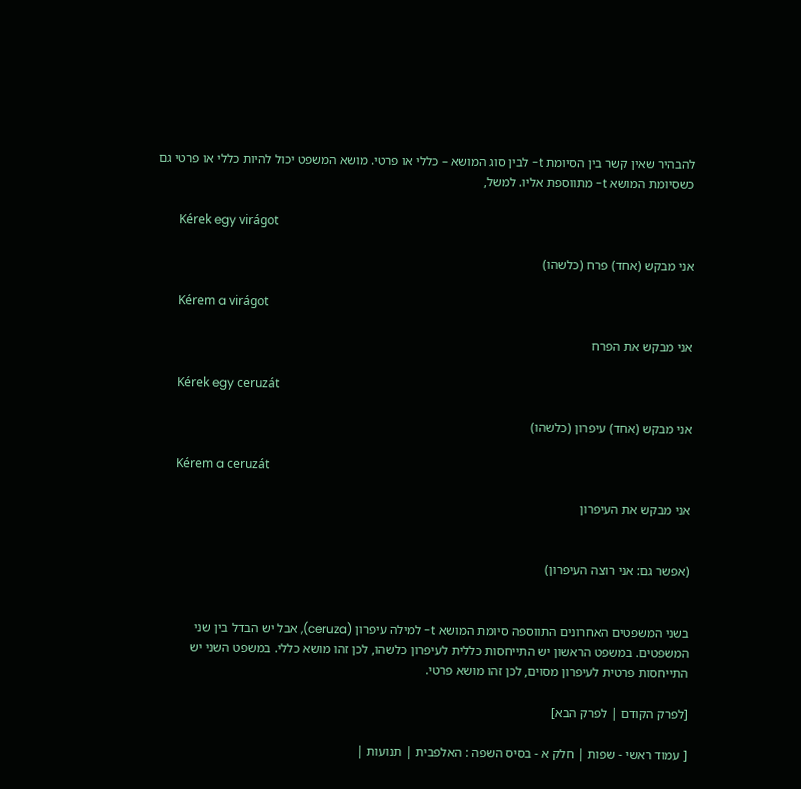להבהיר שאין קשר בין הסיומת t- לבין סוג המושא – כללי או פרטי. מושא המשפט יכול להיות כללי או פרטי גם כשסיומת המושא t- מתווספת אליו. למשל,

       Kérek egy virágot

אני מבקש (אחד) פרח (כלשהו)

       Kérem a virágot

אני מבקש את הפרח

       Kérek egy ceruzát

אני מבקש (אחד) עיפרון (כלשהו)

       Kérem a ceruzát

אני מבקש את העיפרון


(אפשר גם: אני רוצה העיפרון)


בשני המשפטים האחרונים התווספה סיומת המושא t- למילה עיפרון (ceruza), אבל יש הבדל בין שני המשפטים. במשפט הראשון יש התייחסות כללית לעיפרון כלשהו, לכן זהו מושא כללי. במשפט השני יש התייחסות פרטית לעיפרון מסוים, לכן זהו מושא פרטי.

[לפרק הקודם | לפרק הבא]

[ עמוד ראשי - שפות | חלק א - בסיס השפה : האלפבית | תנועות |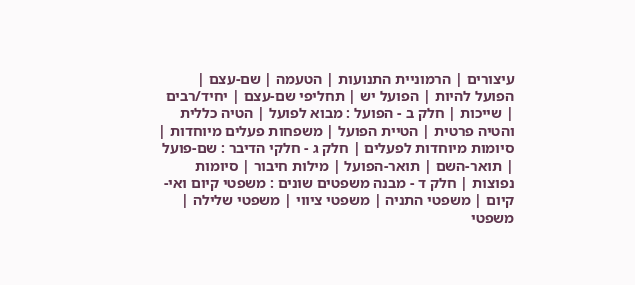עיצורים | הרמוניית התנועות | הטעמה | שם-עצם | הפועל להיות | הפועל יש | תחליפי שם-עצם | יחיד/רבים | שייכות | חלק ב - הפועל : מבוא לפועל | הטיה כללית והטיה פרטית | הטיית הפועל | משפחות פעלים מיוחדות | סיומות מיוחדות לפעלים | חלק ג - חלקי הדיבר : שם-פועל | תואר-השם | תואר-הפועל | מילות חיבור | סיומות נפוצות | חלק ד - מבנה משפטים שונים : משפטי קיום ואי-קיום | משפטי התניה | משפטי ציווי | משפטי שלילה | משפטי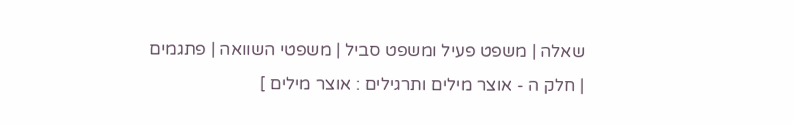שאלה | משפט פעיל ומשפט סביל | משפטי השוואה | פתגמים | חלק ה - אוצר מילים ותרגילים : אוצר מילים ]